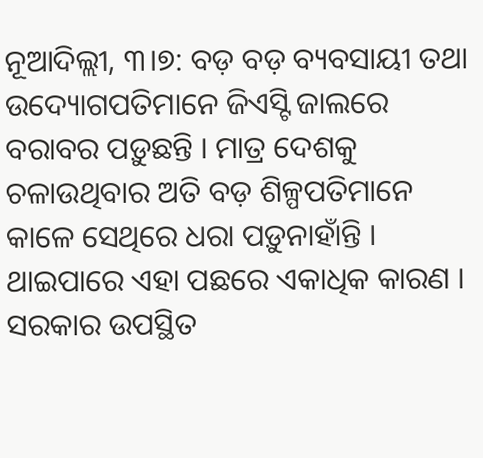ନୂଆଦିଲ୍ଲୀ, ୩।୭: ବଡ଼ ବଡ଼ ବ୍ୟବସାୟୀ ତଥା ଉଦ୍ୟୋଗପତିମାନେ ଜିଏସ୍ଟି ଜାଲରେ ବରାବର ପଡ଼ୁଛନ୍ତି । ମାତ୍ର ଦେଶକୁ ଚଳାଉଥିବାର ଅତି ବଡ଼ ଶିଳ୍ପପତିମାନେ କାଳେ ସେଥିରେ ଧରା ପଡ଼ୁନାହାଁନ୍ତି । ଥାଇପାରେ ଏହା ପଛରେ ଏକାଧିକ କାରଣ । ସରକାର ଉପସ୍ଥିତ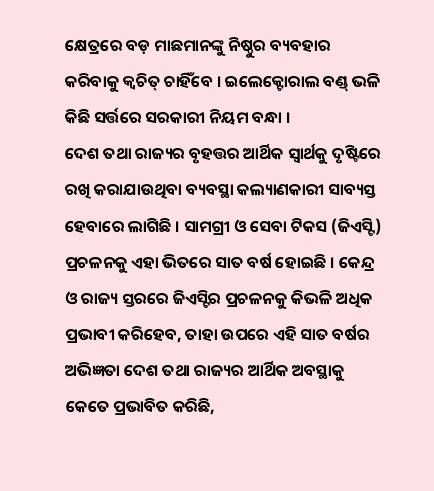କ୍ଷେତ୍ରରେ ବଡ଼ ମାଛମାନଙ୍କୁ ନିଷ୍ଠୁର ବ୍ୟବହାର କରିବାକୁ କ୍ୱଚିତ୍ ଚାହିଁବେ । ଇଲେକ୍ଟୋରାଲ ବଣ୍ଡ୍ ଭଳି କିଛି ସର୍ତ୍ତରେ ସରକାରୀ ନିୟମ ବନ୍ଧା ।
ଦେଶ ତଥା ରାଜ୍ୟର ବୃହତ୍ତର ଆର୍ଥିକ ସ୍ୱାର୍ଥକୁ ଦୃଷ୍ଟିରେ ରଖି କରାଯାଉଥିବା ବ୍ୟବସ୍ଥା କଲ୍ୟାଣକାରୀ ସାବ୍ୟସ୍ତ ହେବାରେ ଲାଗିଛି । ସାମଗ୍ରୀ ଓ ସେବା ଟିକସ (ଜିଏସ୍ଟି) ପ୍ରଚଳନକୁ ଏହା ଭିତରେ ସାତ ବର୍ଷ ହୋଇଛି । କେନ୍ଦ୍ର ଓ ରାଜ୍ୟ ସ୍ତରରେ ଜିଏସ୍ଟିର ପ୍ରଚଳନକୁ କିଭଳି ଅଧିକ ପ୍ରଭାବୀ କରିହେବ, ତାହା ଉପରେ ଏହି ସାତ ବର୍ଷର ଅଭିଜ୍ଞତା ଦେଶ ତଥା ରାଜ୍ୟର ଆର୍ଥିକ ଅବସ୍ଥାକୁ କେତେ ପ୍ରଭାବିତ କରିଛି,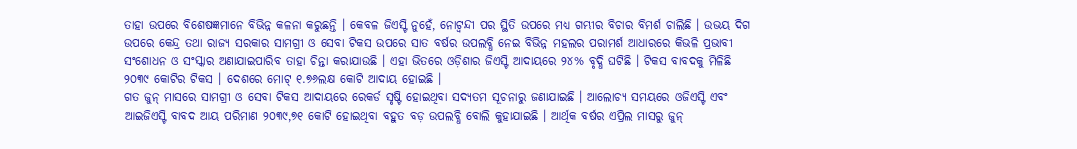ତାହା ଉପରେ ବିଶେଷଜ୍ଞମାନେ ବିଭିନ୍ନ କଳନା କରୁଛନ୍ତି । କେବଳ ଜିଏସ୍ଟି ନୁହେଁ, ନୋଟ୍ବନ୍ଦୀ ପର ସ୍ଥିତି ଉପରେ ମଧ୍ୟ ଗମ୍ଭୀର ବିଚାର ବିମର୍ଶ ଚାଲିଛି । ଉଭୟ ଦିଗ ଉପରେ କେନ୍ଦ୍ର ତଥା ରାଜ୍ୟ ସରକାର ସାମଗ୍ରୀ ଓ ସେବା ଟିକସ ଉପରେ ସାତ ବର୍ଷର ଉପଲବ୍ଧି ନେଇ ବିଭିନ୍ନ ମହଲର ପରାମର୍ଶ ଆଧାରରେ କିଭଳି ପ୍ରଭାବୀ ସଂଶୋଧନ ଓ ସଂସ୍କାର ଅଣାଯାଇପାରିବ ତାହା ଚିନ୍ତା କରାଯାଉଛି । ଏହା ଭିତରେ ଓଡ଼ିଶାର ଜିଏସ୍ଟି ଆଦାୟରେ ୨୪% ବୃଦ୍ଧି ଘଟିଛି । ଟିକସ ବାବଦକୁ ମିଳିଛି ୨୦୩୯ କୋଟିର ଟିକସ । ଦେଶରେ ମୋଟ୍ ୧.୭୬ଲକ୍ଷ କୋଟି ଆଦାୟ ହୋଇଛି ।
ଗତ ଜୁନ୍ ମାସରେ ସାମଗ୍ରୀ ଓ ସେବା ଟିକସ ଆଦାୟରେ ରେକର୍ଡ ସୃଷ୍ଟି ହୋଇଥିବା ସଦ୍ୟତମ ସୂଚନାରୁ ଜଣାଯାଇଛି । ଆଲୋଚ୍ୟ ସମୟରେ ଓଜିଏସ୍ଟି ଏବଂ ଆଇଜିଏସ୍ଟି ବାବଦ ଆୟ ପରିମାଣ ୨୦୩୯,୭୧ କୋଟି ହୋଇଥିବା ବହୁତ ବଡ଼ ଉପଲବ୍ଧି ବୋଲି କୁହାଯାଇଛି । ଆର୍ଥିକ ବର୍ଷର ଏପ୍ରିଲ ମାସରୁ ଜୁନ୍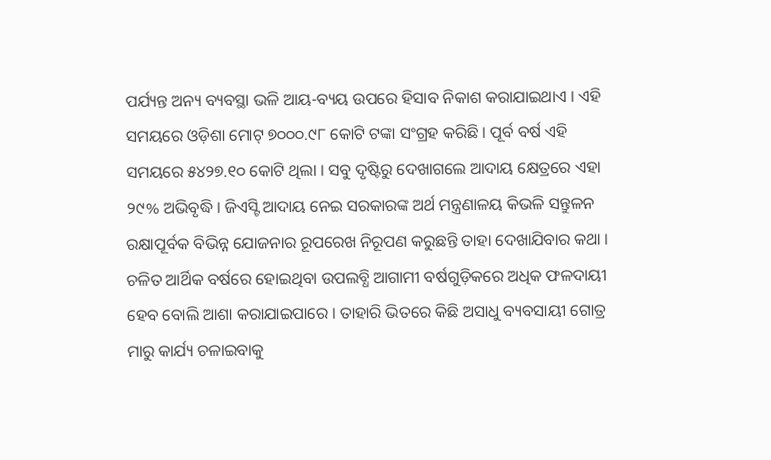ପର୍ଯ୍ୟନ୍ତ ଅନ୍ୟ ବ୍ୟବସ୍ଥା ଭଳି ଆୟ-ବ୍ୟୟ ଉପରେ ହିସାବ ନିକାଶ କରାଯାଇଥାଏ । ଏହି ସମୟରେ ଓଡ଼ିଶା ମୋଟ୍ ୭୦୦୦.୯୮ କୋଟି ଟଙ୍କା ସଂଗ୍ରହ କରିଛି । ପୂର୍ବ ବର୍ଷ ଏହି ସମୟରେ ୫୪୨୭.୧୦ କୋଟି ଥିଲା । ସବୁ ଦୃଷ୍ଟିରୁ ଦେଖାଗଲେ ଆଦାୟ କ୍ଷେତ୍ରରେ ଏହା ୨୯% ଅଭିବୃଦ୍ଧି । ଜିଏସ୍ଟି ଆଦାୟ ନେଇ ସରକାରଙ୍କ ଅର୍ଥ ମନ୍ତ୍ରଣାଳୟ କିଭଳି ସନ୍ତୁଳନ ରକ୍ଷାପୂର୍ବକ ବିଭିନ୍ନ ଯୋଜନାର ରୂପରେଖ ନିରୂପଣ କରୁଛନ୍ତି ତାହା ଦେଖାଯିବାର କଥା । ଚଳିତ ଆର୍ଥିକ ବର୍ଷରେ ହୋଇଥିବା ଉପଲବ୍ଧି ଆଗାମୀ ବର୍ଷଗୁଡ଼ିକରେ ଅଧିକ ଫଳଦାୟୀ ହେବ ବୋଲି ଆଶା କରାଯାଇପାରେ । ତାହାରି ଭିତରେ କିଛି ଅସାଧୁ ବ୍ୟବସାୟୀ ଗୋତ୍ର ମାରୁ କାର୍ଯ୍ୟ ଚଳାଇବାକୁ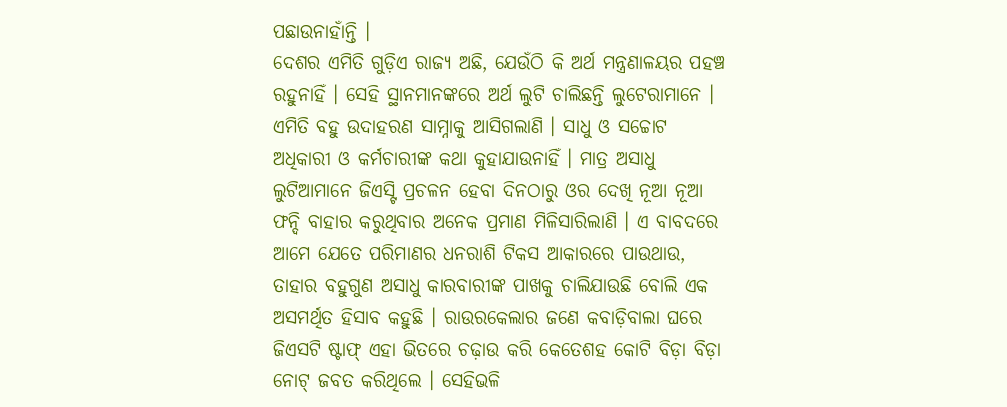ପଛାଉନାହାଁନ୍ତି ।
ଦେଶର ଏମିତି ଗୁଡ଼ିଏ ରାଜ୍ୟ ଅଛି, ଯେଉଁଠି କି ଅର୍ଥ ମନ୍ତ୍ରଣାଳୟର ପହଞ୍ଚ ରହୁନାହିଁ । ସେହି ସ୍ଥାନମାନଙ୍କରେ ଅର୍ଥ ଲୁଟି ଚାଲିଛନ୍ତି ଲୁଟେରାମାନେ । ଏମିତି ବହୁ ଉଦାହରଣ ସାମ୍ନାକୁ ଆସିଗଲାଣି । ସାଧୁ ଓ ସଚ୍ଚୋଟ ଅଧିକାରୀ ଓ କର୍ମଚାରୀଙ୍କ କଥା କୁହାଯାଉନାହିଁ । ମାତ୍ର ଅସାଧୁ ଲୁଟିଆମାନେ ଜିଏସ୍ଟି ପ୍ରଚଳନ ହେବା ଦିନଠାରୁ ଓର ଦେଖି ନୂଆ ନୂଆ ଫନ୍ଦି ବାହାର କରୁଥିବାର ଅନେକ ପ୍ରମାଣ ମିଳିସାରିଲାଣି । ଏ ବାବଦରେ ଆମେ ଯେତେ ପରିମାଣର ଧନରାଶି ଟିକସ ଆକାରରେ ପାଉଥାଉ, ତାହାର ବହୁଗୁଣ ଅସାଧୁ କାରବାରୀଙ୍କ ପାଖକୁ ଚାଲିଯାଉଛି ବୋଲି ଏକ ଅସମର୍ଥିତ ହିସାବ କହୁଛି । ରାଉରକେଲାର ଜଣେ କବାଡ଼ିବାଲା ଘରେ ଜିଏସଟି ଷ୍ଟାଫ୍ ଏହା ଭିତରେ ଚଢ଼ାଉ କରି କେତେଶହ କୋଟି ବିଡ଼ା ବିଡ଼ା ନୋଟ୍ ଜବତ କରିଥିଲେ । ସେହିଭଳି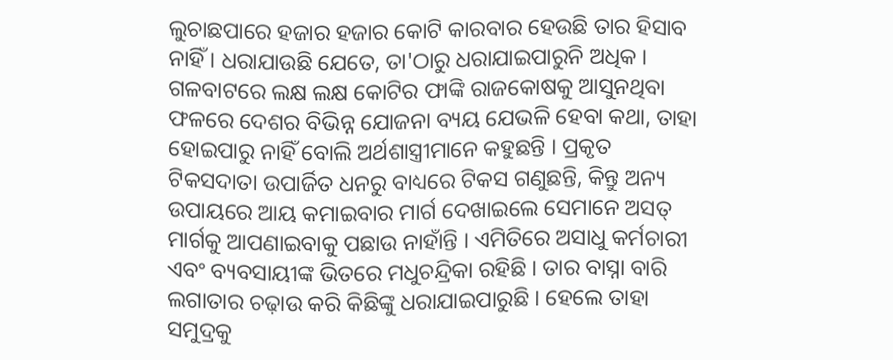ଲୁଚାଛପାରେ ହଜାର ହଜାର କୋଟି କାରବାର ହେଉଛି ତାର ହିସାବ ନାହିଁ । ଧରାଯାଉଛି ଯେତେ, ତା'ଠାରୁ ଧରାଯାଇପାରୁନି ଅଧିକ ।
ଗଳବାଟରେ ଲକ୍ଷ ଲକ୍ଷ କୋଟିର ଫାଙ୍କି ରାଜକୋଷକୁ ଆସୁନଥିବା ଫଳରେ ଦେଶର ବିଭିନ୍ନ ଯୋଜନା ବ୍ୟୟ ଯେଭଳି ହେବା କଥା, ତାହା ହୋଇପାରୁ ନାହିଁ ବୋଲି ଅର୍ଥଶାସ୍ତ୍ରୀମାନେ କହୁଛନ୍ତି । ପ୍ରକୃତ ଟିକସଦାତା ଉପାର୍ଜିତ ଧନରୁ ବାଧ୍ୟରେ ଟିକସ ଗଣୁଛନ୍ତି, କିନ୍ତୁ ଅନ୍ୟ ଉପାୟରେ ଆୟ କମାଇବାର ମାର୍ଗ ଦେଖାଇଲେ ସେମାନେ ଅସତ୍ ମାର୍ଗକୁ ଆପଣାଇବାକୁ ପଛାଉ ନାହାଁନ୍ତି । ଏମିତିରେ ଅସାଧୁ କର୍ମଚାରୀ ଏବଂ ବ୍ୟବସାୟୀଙ୍କ ଭିତରେ ମଧୁଚନ୍ଦ୍ରିକା ରହିଛି । ତାର ବାସ୍ନା ବାରି ଲଗାତାର ଚଢ଼ାଉ କରି କିଛିଙ୍କୁ ଧରାଯାଇପାରୁଛି । ହେଲେ ତାହା ସମୁଦ୍ରକୁ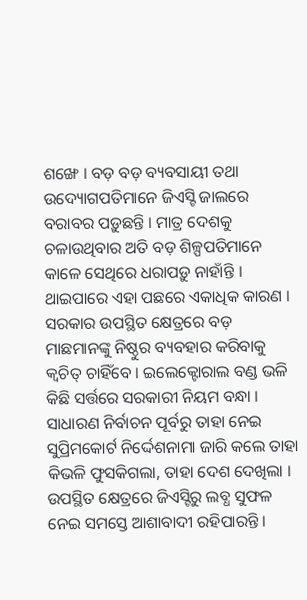ଶଙ୍ଖେ । ବଡ଼ ବଡ଼ ବ୍ୟବସାୟୀ ତଥା ଉଦ୍ୟୋଗପତିମାନେ ଜିଏସ୍ଟି ଜାଲରେ ବରାବର ପଡ଼ୁଛନ୍ତି । ମାତ୍ର ଦେଶକୁ ଚଳାଉଥିବାର ଅତି ବଡ଼ ଶିଳ୍ପପତିମାନେ କାଳେ ସେଥିରେ ଧରାପଡ଼ୁ ନାହାଁନ୍ତି । ଥାଇପାରେ ଏହା ପଛରେ ଏକାଧିକ କାରଣ । ସରକାର ଉପସ୍ଥିତ କ୍ଷେତ୍ରରେ ବଡ଼ ମାଛମାନଙ୍କୁ ନିଷ୍ଠୁର ବ୍ୟବହାର କରିବାକୁ କ୍ୱଚିତ୍ ଚାହିଁବେ । ଇଲେକ୍ଟୋରାଲ ବଣ୍ଡ ଭଳି କିଛି ସର୍ତ୍ତରେ ସରକାରୀ ନିୟମ ବନ୍ଧା । ସାଧାରଣ ନିର୍ବାଚନ ପୂର୍ବରୁ ତାହା ନେଇ ସୁପ୍ରିମକୋର୍ଟ ନିର୍ଦ୍ଦେଶନାମା ଜାରି କଲେ ତାହା କିଭଳି ଫୁସକିଗଲା, ତାହା ଦେଶ ଦେଖିଲା । ଉପସ୍ଥିତ କ୍ଷେତ୍ରରେ ଜିଏସ୍ଟିରୁ ଲବ୍ଧ ସୁଫଳ ନେଇ ସମସ୍ତେ ଆଶାବାଦୀ ରହିପାରନ୍ତି ।